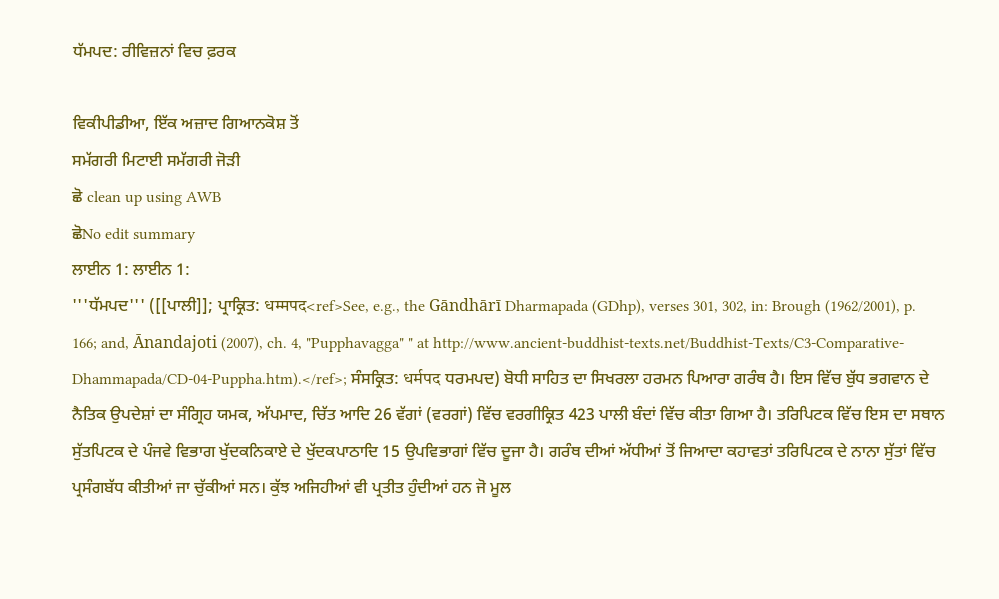ਧੱਮਪਦ: ਰੀਵਿਜ਼ਨਾਂ ਵਿਚ ਫ਼ਰਕ

ਵਿਕੀਪੀਡੀਆ, ਇੱਕ ਅਜ਼ਾਦ ਗਿਆਨਕੋਸ਼ ਤੋਂ
ਸਮੱਗਰੀ ਮਿਟਾਈ ਸਮੱਗਰੀ ਜੋੜੀ
ਛੋ clean up using AWB
ਛੋNo edit summary
ਲਾਈਨ 1: ਲਾਈਨ 1:
'''ਧੱਮਪਦ''' ([[ਪਾਲੀ]]; ਪ੍ਰਾਕ੍ਰਿਤ: धम्मपद<ref>See, e.g., the Gāndhārī Dharmapada (GDhp), verses 301, 302, in: Brough (1962/2001), p. 166; and, Ānandajoti (2007), ch. 4, "Pupphavagga" " at http://www.ancient-buddhist-texts.net/Buddhist-Texts/C3-Comparative-Dhammapada/CD-04-Puppha.htm).</ref>; ਸੰਸਕ੍ਰਿਤ: धर्मपद ਧਰਮਪਦ) ਬੋਧੀ ਸਾਹਿਤ ਦਾ ਸਿਖਰਲਾ ਹਰਮਨ ਪਿਆਰਾ ਗਰੰਥ ਹੈ। ਇਸ ਵਿੱਚ ਬੁੱਧ ਭਗਵਾਨ ਦੇ ਨੈਤਿਕ ਉਪਦੇਸ਼ਾਂ ਦਾ ਸੰਗ੍ਰਿਹ ਯਮਕ, ਅੱਪਮਾਦ, ਚਿੱਤ ਆਦਿ 26 ਵੱਗਾਂ (ਵਰਗਾਂ) ਵਿੱਚ ਵਰਗੀਕ੍ਰਿਤ 423 ਪਾਲੀ ਬੰਦਾਂ ਵਿੱਚ ਕੀਤਾ ਗਿਆ ਹੈ। ਤਰਿਪਿਟਕ ਵਿੱਚ ਇਸ ਦਾ ਸਥਾਨ ਸੁੱਤਪਿਟਕ ਦੇ ਪੰਜਵੇ ਵਿਭਾਗ ਖੁੱਦਕਨਿਕਾਏ ਦੇ ਖੁੱਦਕਪਾਠਾਦਿ 15 ਉਪਵਿਭਾਗਾਂ ਵਿੱਚ ਦੂਜਾ ਹੈ। ਗਰੰਥ ਦੀਆਂ ਅੱਧੀਆਂ ਤੋਂ ਜਿਆਦਾ ਕਹਾਵਤਾਂ ਤਰਿਪਿਟਕ ਦੇ ਨਾਨਾ ਸੁੱਤਾਂ ਵਿੱਚ ਪ੍ਰਸੰਗਬੱਧ ਕੀਤੀਆਂ ਜਾ ਚੁੱਕੀਆਂ ਸਨ। ਕੁੱਝ ਅਜਿਹੀਆਂ ਵੀ ਪ੍ਰਤੀਤ ਹੁੰਦੀਆਂ ਹਨ ਜੋ ਮੂਲ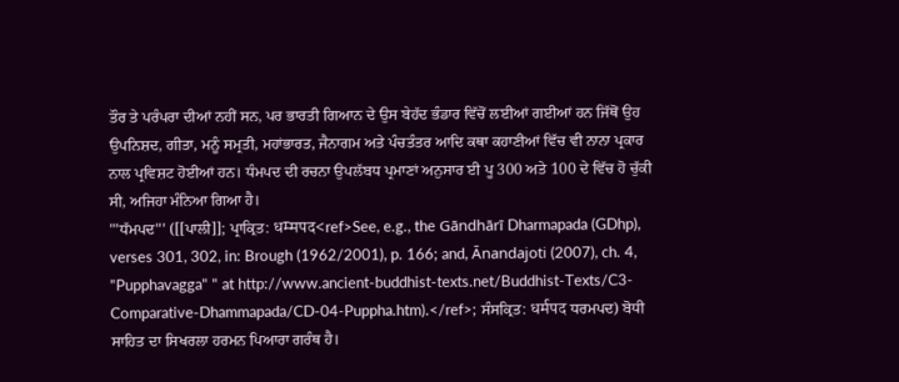ਤੌਰ ਤੇ ਪਰੰਪਰਾ ਦੀਆਂ ਨਹੀਂ ਸਨ, ਪਰ ਭਾਰਤੀ ਗਿਆਨ ਦੇ ਉਸ ਬੇਹੱਦ ਭੰਡਾਰ ਵਿੱਚੋਂ ਲਈਆਂ ਗਈਆਂ ਹਨ ਜਿੱਥੋਂ ਉਹ ਉਪਨਿਸ਼ਦ, ਗੀਤਾ, ਮਨੂੰ ਸਮ੍ਰਤੀ, ਮਹਾਂਭਾਰਤ, ਜੈਨਾਗਮ ਅਤੇ ਪੰਚਤੰਤਰ ਆਦਿ ਕਥਾ ਕਹਾਣੀਆਂ ਵਿੱਚ ਵੀ ਨਾਨਾ ਪ੍ਰਕਾਰ ਨਾਲ ਪ੍ਰਵਿਸ਼ਟ ਹੋਈਆਂ ਹਨ। ਧੰਮਪਦ ਦੀ ਰਚਨਾ ਉਪਲੱਬਧ ਪ੍ਰਮਾਣਾਂ ਅਨੁਸਾਰ ਈ ਪੂ 300 ਅਤੇ 100 ਦੇ ਵਿੱਚ ਹੋ ਚੁੱਕੀ ਸੀ, ਅਜਿਹਾ ਮੰਨਿਆ ਗਿਆ ਹੈ।
'''ਧੱਮਪਦ''' ([[ਪਾਲੀ]]; ਪ੍ਰਾਕ੍ਰਿਤ: धम्मपद<ref>See, e.g., the Gāndhārī Dharmapada (GDhp), verses 301, 302, in: Brough (1962/2001), p. 166; and, Ānandajoti (2007), ch. 4, "Pupphavagga" " at http://www.ancient-buddhist-texts.net/Buddhist-Texts/C3-Comparative-Dhammapada/CD-04-Puppha.htm).</ref>; ਸੰਸਕ੍ਰਿਤ: धर्मपद ਧਰਮਪਦ) ਬੋਧੀ ਸਾਹਿਤ ਦਾ ਸਿਖਰਲਾ ਹਰਮਨ ਪਿਆਰਾ ਗਰੰਥ ਹੈ।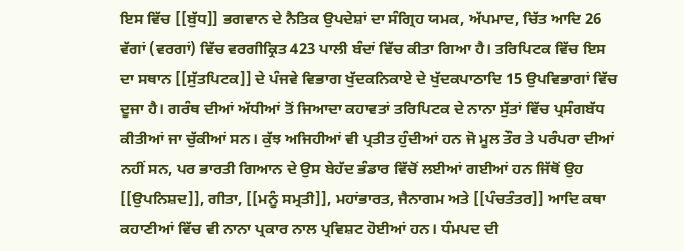ਇਸ ਵਿੱਚ [[ਬੁੱਧ]] ਭਗਵਾਨ ਦੇ ਨੈਤਿਕ ਉਪਦੇਸ਼ਾਂ ਦਾ ਸੰਗ੍ਰਿਹ ਯਮਕ, ਅੱਪਮਾਦ, ਚਿੱਤ ਆਦਿ 26 ਵੱਗਾਂ (ਵਰਗਾਂ) ਵਿੱਚ ਵਰਗੀਕ੍ਰਿਤ 423 ਪਾਲੀ ਬੰਦਾਂ ਵਿੱਚ ਕੀਤਾ ਗਿਆ ਹੈ। ਤਰਿਪਿਟਕ ਵਿੱਚ ਇਸ ਦਾ ਸਥਾਨ [[ਸੁੱਤਪਿਟਕ]] ਦੇ ਪੰਜਵੇ ਵਿਭਾਗ ਖੁੱਦਕਨਿਕਾਏ ਦੇ ਖੁੱਦਕਪਾਠਾਦਿ 15 ਉਪਵਿਭਾਗਾਂ ਵਿੱਚ ਦੂਜਾ ਹੈ। ਗਰੰਥ ਦੀਆਂ ਅੱਧੀਆਂ ਤੋਂ ਜਿਆਦਾ ਕਹਾਵਤਾਂ ਤਰਿਪਿਟਕ ਦੇ ਨਾਨਾ ਸੁੱਤਾਂ ਵਿੱਚ ਪ੍ਰਸੰਗਬੱਧ ਕੀਤੀਆਂ ਜਾ ਚੁੱਕੀਆਂ ਸਨ। ਕੁੱਝ ਅਜਿਹੀਆਂ ਵੀ ਪ੍ਰਤੀਤ ਹੁੰਦੀਆਂ ਹਨ ਜੋ ਮੂਲ ਤੌਰ ਤੇ ਪਰੰਪਰਾ ਦੀਆਂ ਨਹੀਂ ਸਨ, ਪਰ ਭਾਰਤੀ ਗਿਆਨ ਦੇ ਉਸ ਬੇਹੱਦ ਭੰਡਾਰ ਵਿੱਚੋਂ ਲਈਆਂ ਗਈਆਂ ਹਨ ਜਿੱਥੋਂ ਉਹ [[ਉਪਨਿਸ਼ਦ]], ਗੀਤਾ, [[ਮਨੂੰ ਸਮ੍ਰਤੀ]], ਮਹਾਂਭਾਰਤ, ਜੈਨਾਗਮ ਅਤੇ [[ਪੰਚਤੰਤਰ]] ਆਦਿ ਕਥਾ ਕਹਾਣੀਆਂ ਵਿੱਚ ਵੀ ਨਾਨਾ ਪ੍ਰਕਾਰ ਨਾਲ ਪ੍ਰਵਿਸ਼ਟ ਹੋਈਆਂ ਹਨ। ਧੰਮਪਦ ਦੀ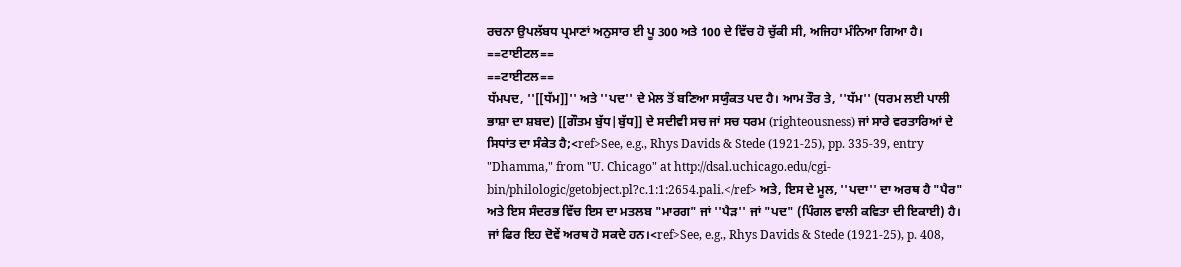ਰਚਨਾ ਉਪਲੱਬਧ ਪ੍ਰਮਾਣਾਂ ਅਨੁਸਾਰ ਈ ਪੂ 300 ਅਤੇ 100 ਦੇ ਵਿੱਚ ਹੋ ਚੁੱਕੀ ਸੀ, ਅਜਿਹਾ ਮੰਨਿਆ ਗਿਆ ਹੈ।
==ਟਾਈਟਲ==
==ਟਾਈਟਲ==
ਧੱਮਪਦ, ''[[ਧੱਮ]]'' ਅਤੇ ''ਪਦ'' ਦੇ ਮੇਲ ਤੋਂ ਬਣਿਆ ਸਯੁੰਕਤ ਪਦ ਹੈ। ਆਮ ਤੌਰ ਤੇ, ''ਧੱਮ'' (ਧਰਮ ਲਈ ਪਾਲੀ ਭਾਸ਼ਾ ਦਾ ਸ਼ਬਦ) [[ਗੌਤਮ ਬੁੱਧ|ਬੁੱਧ]] ਦੇ ਸਦੀਵੀ ਸਚ ਜਾਂ ਸਚ ਧਰਮ (righteousness) ਜਾਂ ਸਾਰੇ ਵਰਤਾਰਿਆਂ ਦੇ ਸਿਧਾਂਤ ਦਾ ਸੰਕੇਤ ਹੈ;<ref>See, e.g., Rhys Davids & Stede (1921-25), pp. 335-39, entry "Dhamma," from "U. Chicago" at http://dsal.uchicago.edu/cgi-bin/philologic/getobject.pl?c.1:1:2654.pali.</ref> ਅਤੇ, ਇਸ ਦੇ ਮੂਲ, ''ਪਦਾ'' ਦਾ ਅਰਥ ਹੈ "ਪੈਰ" ਅਤੇ ਇਸ ਸੰਦਰਭ ਵਿੱਚ ਇਸ ਦਾ ਮਤਲਬ "ਮਾਰਗ" ਜਾਂ ''ਪੈੜ'' ਜਾਂ "ਪਦ" (ਪਿੰਗਲ ਵਾਲੀ ਕਵਿਤਾ ਦੀ ਇਕਾਈ) ਹੈ। ਜਾਂ ਫਿਰ ਇਹ ਦੋਵੇਂ ਅਰਥ ਹੋ ਸਕਦੇ ਹਨ।<ref>See, e.g., Rhys Davids & Stede (1921-25), p. 408,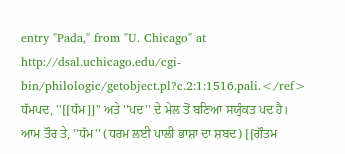entry "Pada," from "U. Chicago" at http://dsal.uchicago.edu/cgi-bin/philologic/getobject.pl?c.2:1:1516.pali.</ref>
ਧੱਮਪਦ, ''[[ਧੱਮ]]'' ਅਤੇ ''ਪਦ'' ਦੇ ਮੇਲ ਤੋਂ ਬਣਿਆ ਸਯੁੰਕਤ ਪਦ ਹੈ। ਆਮ ਤੌਰ ਤੇ, ''ਧੱਮ'' (ਧਰਮ ਲਈ ਪਾਲੀ ਭਾਸ਼ਾ ਦਾ ਸ਼ਬਦ) [[ਗੌਤਮ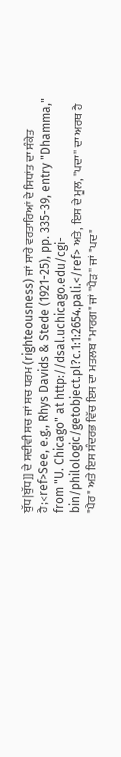ਬੁੱਧ|ਬੁੱਧ]] ਦੇ ਸਦੀਵੀ ਸਚ ਜਾਂ ਸਚ ਧਰਮ (righteousness) ਜਾਂ ਸਾਰੇ ਵਰਤਾਰਿਆਂ ਦੇ ਸਿਧਾਂਤ ਦਾ ਸੰਕੇਤ ਹੈ;<ref>See, e.g., Rhys Davids & Stede (1921-25), pp. 335-39, entry "Dhamma," from "U. Chicago" at http://dsal.uchicago.edu/cgi-bin/philologic/getobject.pl?c.1:1:2654.pali.</ref> ਅਤੇ, ਇਸ ਦੇ ਮੂਲ, ''ਪਦਾ'' ਦਾ ਅਰਥ ਹੈ "ਪੈਰ" ਅਤੇ ਇਸ ਸੰਦਰਭ ਵਿੱਚ ਇਸ ਦਾ ਮਤਲਬ "ਮਾਰਗ" ਜਾਂ ''ਪੈੜ'' ਜਾਂ "ਪਦ"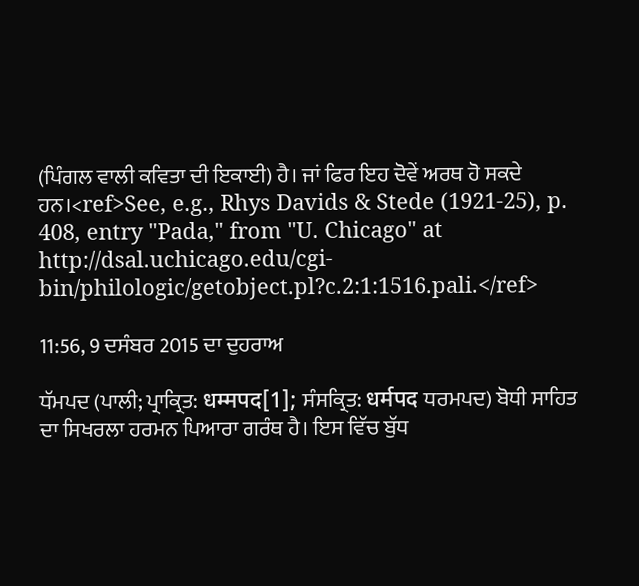(ਪਿੰਗਲ ਵਾਲੀ ਕਵਿਤਾ ਦੀ ਇਕਾਈ) ਹੈ। ਜਾਂ ਫਿਰ ਇਹ ਦੋਵੇਂ ਅਰਥ ਹੋ ਸਕਦੇ ਹਨ।<ref>See, e.g., Rhys Davids & Stede (1921-25), p. 408, entry "Pada," from "U. Chicago" at http://dsal.uchicago.edu/cgi-bin/philologic/getobject.pl?c.2:1:1516.pali.</ref>

11:56, 9 ਦਸੰਬਰ 2015 ਦਾ ਦੁਹਰਾਅ

ਧੱਮਪਦ (ਪਾਲੀ; ਪ੍ਰਾਕ੍ਰਿਤ: धम्मपद[1]; ਸੰਸਕ੍ਰਿਤ: धर्मपद ਧਰਮਪਦ) ਬੋਧੀ ਸਾਹਿਤ ਦਾ ਸਿਖਰਲਾ ਹਰਮਨ ਪਿਆਰਾ ਗਰੰਥ ਹੈ। ਇਸ ਵਿੱਚ ਬੁੱਧ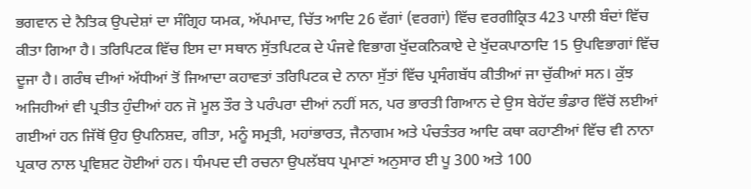ਭਗਵਾਨ ਦੇ ਨੈਤਿਕ ਉਪਦੇਸ਼ਾਂ ਦਾ ਸੰਗ੍ਰਿਹ ਯਮਕ, ਅੱਪਮਾਦ, ਚਿੱਤ ਆਦਿ 26 ਵੱਗਾਂ (ਵਰਗਾਂ) ਵਿੱਚ ਵਰਗੀਕ੍ਰਿਤ 423 ਪਾਲੀ ਬੰਦਾਂ ਵਿੱਚ ਕੀਤਾ ਗਿਆ ਹੈ। ਤਰਿਪਿਟਕ ਵਿੱਚ ਇਸ ਦਾ ਸਥਾਨ ਸੁੱਤਪਿਟਕ ਦੇ ਪੰਜਵੇ ਵਿਭਾਗ ਖੁੱਦਕਨਿਕਾਏ ਦੇ ਖੁੱਦਕਪਾਠਾਦਿ 15 ਉਪਵਿਭਾਗਾਂ ਵਿੱਚ ਦੂਜਾ ਹੈ। ਗਰੰਥ ਦੀਆਂ ਅੱਧੀਆਂ ਤੋਂ ਜਿਆਦਾ ਕਹਾਵਤਾਂ ਤਰਿਪਿਟਕ ਦੇ ਨਾਨਾ ਸੁੱਤਾਂ ਵਿੱਚ ਪ੍ਰਸੰਗਬੱਧ ਕੀਤੀਆਂ ਜਾ ਚੁੱਕੀਆਂ ਸਨ। ਕੁੱਝ ਅਜਿਹੀਆਂ ਵੀ ਪ੍ਰਤੀਤ ਹੁੰਦੀਆਂ ਹਨ ਜੋ ਮੂਲ ਤੌਰ ਤੇ ਪਰੰਪਰਾ ਦੀਆਂ ਨਹੀਂ ਸਨ, ਪਰ ਭਾਰਤੀ ਗਿਆਨ ਦੇ ਉਸ ਬੇਹੱਦ ਭੰਡਾਰ ਵਿੱਚੋਂ ਲਈਆਂ ਗਈਆਂ ਹਨ ਜਿੱਥੋਂ ਉਹ ਉਪਨਿਸ਼ਦ, ਗੀਤਾ, ਮਨੂੰ ਸਮ੍ਰਤੀ, ਮਹਾਂਭਾਰਤ, ਜੈਨਾਗਮ ਅਤੇ ਪੰਚਤੰਤਰ ਆਦਿ ਕਥਾ ਕਹਾਣੀਆਂ ਵਿੱਚ ਵੀ ਨਾਨਾ ਪ੍ਰਕਾਰ ਨਾਲ ਪ੍ਰਵਿਸ਼ਟ ਹੋਈਆਂ ਹਨ। ਧੰਮਪਦ ਦੀ ਰਚਨਾ ਉਪਲੱਬਧ ਪ੍ਰਮਾਣਾਂ ਅਨੁਸਾਰ ਈ ਪੂ 300 ਅਤੇ 100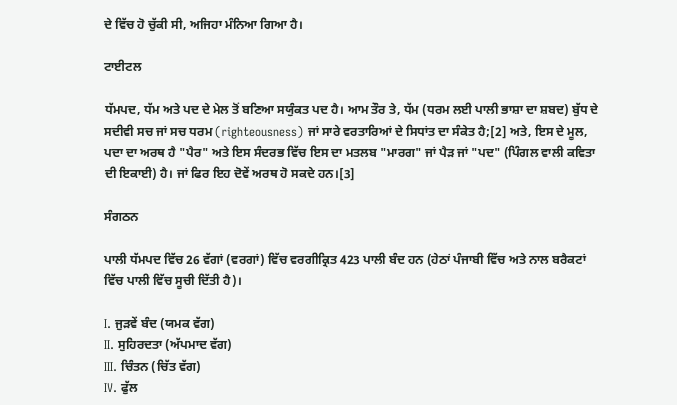ਦੇ ਵਿੱਚ ਹੋ ਚੁੱਕੀ ਸੀ, ਅਜਿਹਾ ਮੰਨਿਆ ਗਿਆ ਹੈ।

ਟਾਈਟਲ

ਧੱਮਪਦ, ਧੱਮ ਅਤੇ ਪਦ ਦੇ ਮੇਲ ਤੋਂ ਬਣਿਆ ਸਯੁੰਕਤ ਪਦ ਹੈ। ਆਮ ਤੌਰ ਤੇ, ਧੱਮ (ਧਰਮ ਲਈ ਪਾਲੀ ਭਾਸ਼ਾ ਦਾ ਸ਼ਬਦ) ਬੁੱਧ ਦੇ ਸਦੀਵੀ ਸਚ ਜਾਂ ਸਚ ਧਰਮ (righteousness) ਜਾਂ ਸਾਰੇ ਵਰਤਾਰਿਆਂ ਦੇ ਸਿਧਾਂਤ ਦਾ ਸੰਕੇਤ ਹੈ;[2] ਅਤੇ, ਇਸ ਦੇ ਮੂਲ, ਪਦਾ ਦਾ ਅਰਥ ਹੈ "ਪੈਰ" ਅਤੇ ਇਸ ਸੰਦਰਭ ਵਿੱਚ ਇਸ ਦਾ ਮਤਲਬ "ਮਾਰਗ" ਜਾਂ ਪੈੜ ਜਾਂ "ਪਦ" (ਪਿੰਗਲ ਵਾਲੀ ਕਵਿਤਾ ਦੀ ਇਕਾਈ) ਹੈ। ਜਾਂ ਫਿਰ ਇਹ ਦੋਵੇਂ ਅਰਥ ਹੋ ਸਕਦੇ ਹਨ।[3]

ਸੰਗਠਨ

ਪਾਲੀ ਧੱਮਪਦ ਵਿੱਚ 26 ਵੱਗਾਂ (ਵਰਗਾਂ) ਵਿੱਚ ਵਰਗੀਕ੍ਰਿਤ 423 ਪਾਲੀ ਬੰਦ ਹਨ (ਹੇਠਾਂ ਪੰਜਾਬੀ ਵਿੱਚ ਅਤੇ ਨਾਲ ਬਰੈਕਟਾਂ ਵਿੱਚ ਪਾਲੀ ਵਿੱਚ ਸੂਚੀ ਦਿੱਤੀ ਹੈ)।

I. ਜੁੜਵੇਂ ਬੰਦ (ਯਮਕ ਵੱਗ)
II. ਸੁਹਿਰਦਤਾ (ਅੱਪਮਾਦ ਵੱਗ)
III. ਚਿੰਤਨ (ਚਿੱਤ ਵੱਗ)
IV. ਫੁੱਲ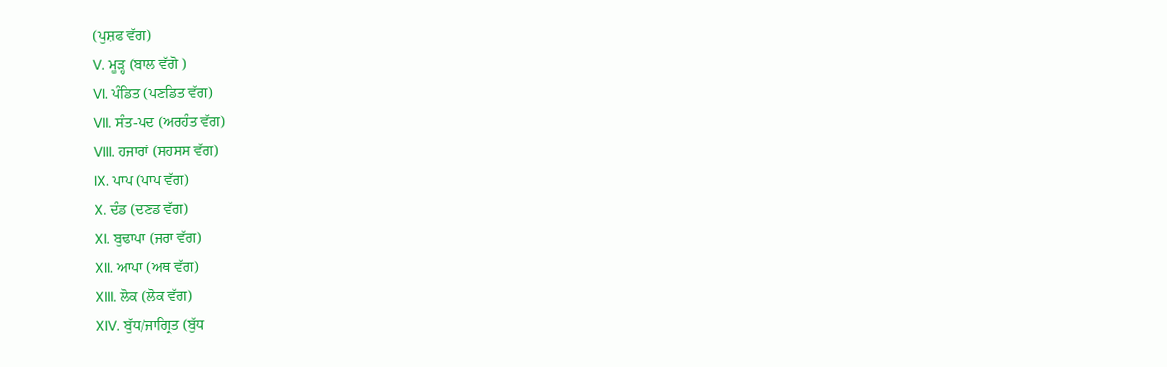(ਪੁਸ਼ਫ ਵੱਗ)
V. ਮੂੜ੍ਹ (ਬਾਲ ਵੱਗੋ )
VI. ਪੰਡਿਤ (ਪਣਡਿਤ ਵੱਗ)
VII. ਸੰਤ-ਪਦ (ਅਰਹੰਤ ਵੱਗ)
VIII. ਹਜਾਰਾਂ (ਸਹਸਸ ਵੱਗ)
IX. ਪਾਪ (ਪਾਪ ਵੱਗ)
X. ਦੰਡ (ਦਣਡ ਵੱਗ)
XI. ਬੁਢਾਪਾ (ਜਰਾ ਵੱਗ)
XII. ਆਪਾ (ਅਥ ਵੱਗ)
XIII. ਲੋਕ (ਲੋਕ ਵੱਗ)
XIV. ਬੁੱਧ/ਜਾਗ੍ਰਿਤ (ਬੁੱਧ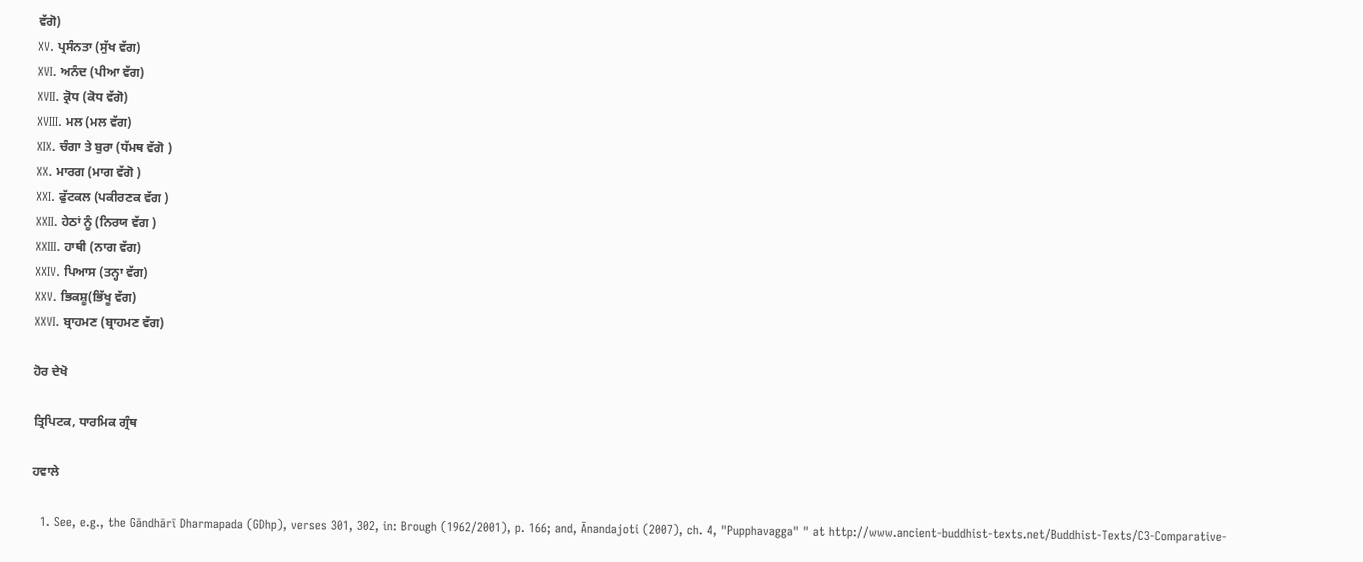ਵੱਗੋ)
XV. ਪ੍ਰਸੰਨਤਾ (ਸੁੱਖ ਵੱਗ)
XVI. ਅਨੰਦ (ਪੀਆ ਵੱਗ)
XVII. ਕ੍ਰੋਧ (ਕੋਧ ਵੱਗੋ)
XVIII. ਮਲ (ਮਲ ਵੱਗ)
XIX. ਚੰਗਾ ਤੇ ਬੁਰਾ (ਧੱਮਥ ਵੱਗੋ )
XX. ਮਾਰਗ (ਮਾਗ ਵੱਗੋ )
XXI. ਫੁੱਟਕਲ (ਪਕੀਰਣਕ ਵੱਗ )
XXII. ਹੇਠਾਂ ਨੂੰ (ਨਿਰਯ ਵੱਗ )
XXIII. ਹਾਥੀ (ਨਾਗ ਵੱਗ)
XXIV. ਪਿਆਸ (ਤਨ੍ਹਾ ਵੱਗ)
XXV. ਭਿਕਸ਼ੂ(ਭਿੱਖੂ ਵੱਗ)
XXVI. ਬ੍ਰਾਹਮਣ (ਬ੍ਰਾਹਮਣ ਵੱਗ)

ਹੋਰ ਦੇਖੋ

ਤ੍ਰਿਪਿਟਕ, ਧਾਰਮਿਕ ਗ੍ਰੰਥ

ਹਵਾਲੇ

  1. See, e.g., the Gāndhārī Dharmapada (GDhp), verses 301, 302, in: Brough (1962/2001), p. 166; and, Ānandajoti (2007), ch. 4, "Pupphavagga" " at http://www.ancient-buddhist-texts.net/Buddhist-Texts/C3-Comparative-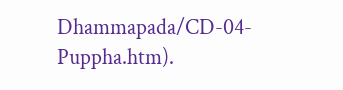Dhammapada/CD-04-Puppha.htm).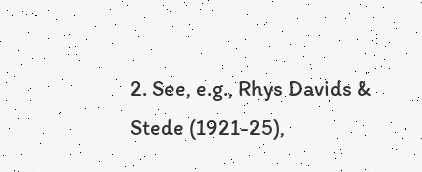2. See, e.g., Rhys Davids & Stede (1921-25),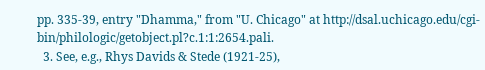pp. 335-39, entry "Dhamma," from "U. Chicago" at http://dsal.uchicago.edu/cgi-bin/philologic/getobject.pl?c.1:1:2654.pali.
  3. See, e.g., Rhys Davids & Stede (1921-25),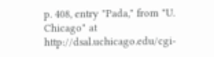p. 408, entry "Pada," from "U. Chicago" at http://dsal.uchicago.edu/cgi-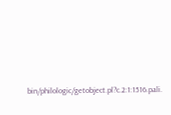bin/philologic/getobject.pl?c.2:1:1516.pali.